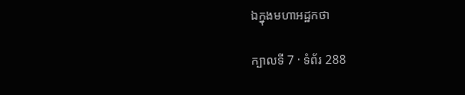ឯក្នុងមហាអដ្ឋកថា

ក្បាលទី 7 · ទំព័រ 288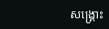សង្គ្រោះ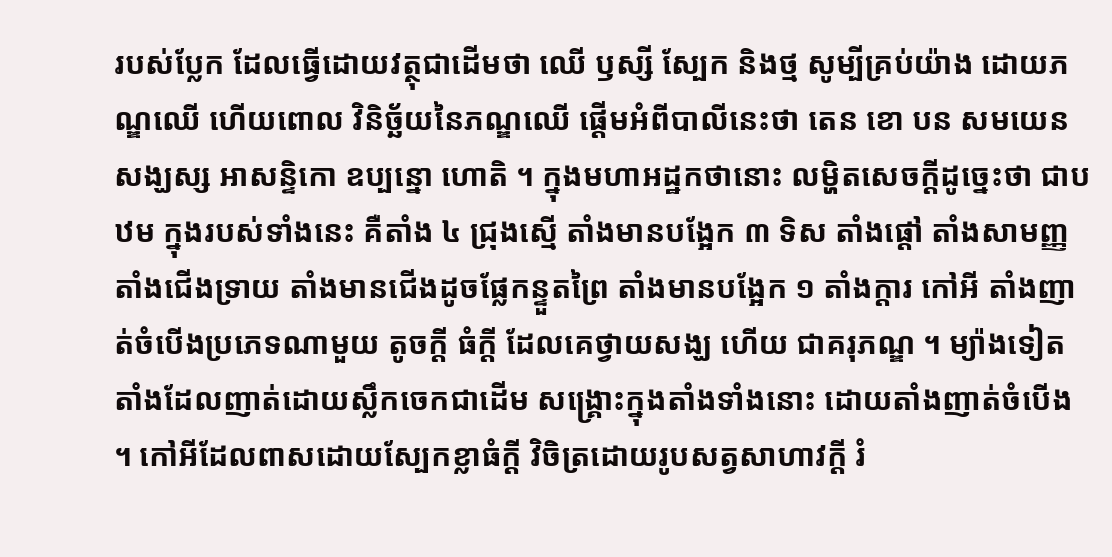របស់ប្លែក ដែលធ្វើដោយវត្ថុជាដើមថា ឈើ ឫស្សី ស្បែក និងថ្ម សូម្បីគ្រប់យ៉ាង ដោយភណ្ឌឈើ ហើយពោល វិនិច្ឆ័យនៃភណ្ឌឈើ ផ្តើមអំពីបាលីនេះថា តេន ខោ បន សមយេន សង្ឃស្ស អាសន្ទិកោ ឧប្បន្នោ ហោតិ ។ ក្នុងមហាអដ្ឋកថានោះ លម្ហិតសេចក្តីដូច្នេះថា ជាបឋម ក្នុងរបស់ទាំងនេះ គឺតាំង ៤ ជ្រុងស្មើ តាំងមានបង្អែក ៣ ទិស តាំងផ្តៅ តាំងសាមញ្ញ តាំងជើងទ្រាយ តាំងមានជើងដូចផ្លែកន្ទួតព្រៃ តាំងមានបង្អែក ១ តាំងក្តារ កៅអី តាំងញាត់ចំបើងប្រភេទណាមួយ តូចក្តី ធំក្តី ដែលគេថ្វាយសង្ឃ ហើយ ជាគរុភណ្ឌ ។ ម្យ៉ាងទៀត តាំងដែលញាត់ដោយស្លឹកចេកជាដើម សង្គ្រោះក្នុងតាំងទាំងនោះ ដោយតាំងញាត់ចំបើង ។ កៅអីដែលពាសដោយស្បែកខ្លាធំក្តី វិចិត្រដោយរូបសត្វសាហាវក្តី រំ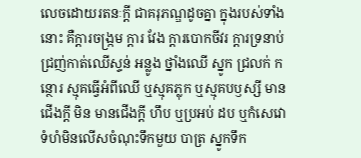លេចដោយរតនៈក្តី ជាគរុភណ្ឌដូចគ្នា ក្នុងរបស់ទាំងនោះ គឺក្តារចង្រ្កម ក្តារ វែង ក្តារបោកចីវរ ក្តារទ្រនាប់ ជ្រញ់កាត់ឈើស្ទន់ អន្លូង ថ្នាំងឈើ ស្នូក ជ្រលក់ កន្ថោរ ស្មុគធ្វើអំពីឈើ ឬស្មុគភ្លុក ឬស្មុគបឫស្សី មានជើងក្តី មិន មានជើងក្តី ហឹប ឬប្រអប់ ដប ឬកំសេវោ ទំហំមិនលើសចំណុះទឹកមួយ បាត្រ ស្នូកទឹក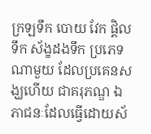ក្រឡទឹក បោយ វែក ផ្តិលទឹក ស័ង្ខដងទឹក ប្រភេទណាមួយ ដែលប្រគេនសង្ឃហើយ ជាគរុភណ្ឌ ឯភាជនៈដែលធ្វើដោយស័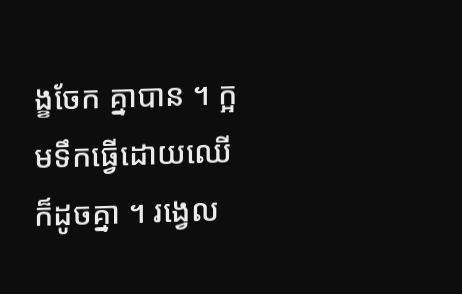ង្ខចែក គ្នាបាន ។ ក្អមទឹកធ្វើដោយឈើ ក៏ដូចគ្នា ។ រង្វេល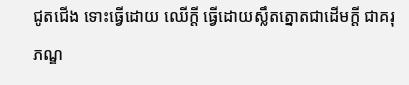ជូតជើង ទោះធ្វើដោយ ឈើក្តី ធ្វើដោយស្លឹតត្នោតជាដើមក្តី ជាគរុភណ្ឌ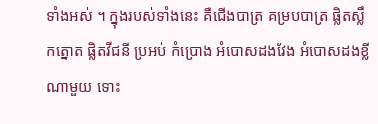ទាំងអស់ ។ ក្នុងរបស់ទាំងនេះ គឺជើងបាត្រ គម្របបាត្រ ផ្លិតស្លឹកត្នោត ផ្លិតវីជនី ប្រអប់ កំប្រោង អំបោសដងវែង អំបោសដងខ្លីណាមួយ ទោះ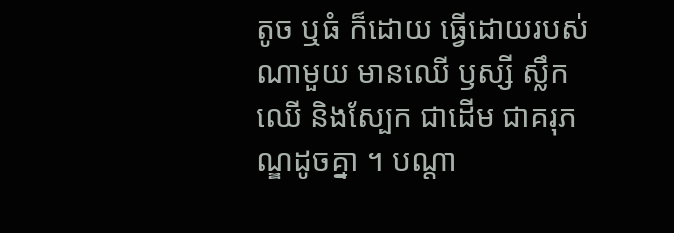តូច ឬធំ ក៏ដោយ ធ្វើដោយរបស់ណាមួយ មានឈើ ឫស្សី ស្លឹកឈើ និងស្បែក ជាដើម ជាគរុភណ្ឌដូចគ្នា ។ បណ្តា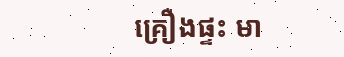គ្រឿងផ្ទះ មា